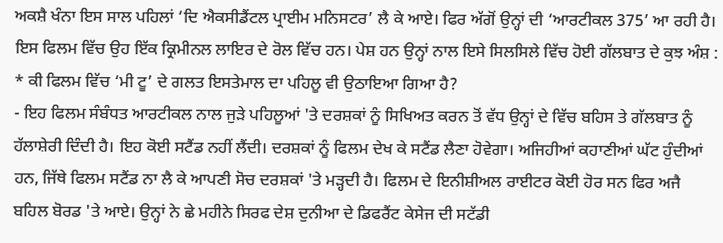ਅਕਸ਼ੈ ਖੰਨਾ ਇਸ ਸਾਲ ਪਹਿਲਾਂ ‘ਦਿ ਐਕਸੀਡੈਂਟਲ ਪ੍ਰਾਈਮ ਮਨਿਸਟਰ’ ਲੈ ਕੇ ਆਏ। ਫਿਰ ਅੱਗੋਂ ਉਨ੍ਹਾਂ ਦੀ ‘ਆਰਟੀਕਲ 375’ ਆ ਰਹੀ ਹੈ। ਇਸ ਫਿਲਮ ਵਿੱਚ ਉਹ ਇੱਕ ਕ੍ਰਿਮੀਨਲ ਲਾਇਰ ਦੇ ਰੋਲ ਵਿੱਚ ਹਨ। ਪੇਸ਼ ਹਨ ਉਨ੍ਹਾਂ ਨਾਲ ਇਸੇ ਸਿਲਸਿਲੇ ਵਿੱਚ ਹੋਈ ਗੱਲਬਾਤ ਦੇ ਕੁਝ ਅੰਸ਼ :
* ਕੀ ਫਿਲਮ ਵਿੱਚ ‘ਮੀ ਟੂ’ ਦੇ ਗਲਤ ਇਸਤੇਮਾਲ ਦਾ ਪਹਿਲੂ ਵੀ ਉਠਾਇਆ ਗਿਆ ਹੈ?
- ਇਹ ਫਿਲਮ ਸੰਬੰਧਤ ਆਰਟੀਕਲ ਨਾਲ ਜੁੜੇ ਪਹਿਲੂਆਂ 'ਤੇ ਦਰਸ਼ਕਾਂ ਨੂੰ ਸਿਖਿਅਤ ਕਰਨ ਤੋਂ ਵੱਧ ਉਨ੍ਹਾਂ ਦੇ ਵਿੱਚ ਬਹਿਸ ਤੇ ਗੱਲਬਾਤ ਨੂੰ ਹੱਲਾਸ਼ੇਰੀ ਦਿੰਦੀ ਹੈ। ਇਹ ਕੋਈ ਸਟੈਂਡ ਨਹੀਂ ਲੈਂਦੀ। ਦਰਸ਼ਕਾਂ ਨੂੰ ਫਿਲਮ ਦੇਖ ਕੇ ਸਟੈਂਡ ਲੈਣਾ ਹੋਵੇਗਾ। ਅਜਿਹੀਆਂ ਕਹਾਣੀਆਂ ਘੱਟ ਹੁੰਦੀਆਂ ਹਨ, ਜਿੱਥੇ ਫਿਲਮ ਸਟੈਂਡ ਨਾ ਲੈ ਕੇ ਆਪਣੀ ਸੋਚ ਦਰਸ਼ਕਾਂ 'ਤੇ ਮੜ੍ਹਦੀ ਹੈ। ਫਿਲਮ ਦੇ ਇਨੀਸ਼ੀਅਲ ਰਾਈਟਰ ਕੋਈ ਹੋਰ ਸਨ ਫਿਰ ਅਜੈ ਬਹਿਲ ਬੋਰਡ 'ਤੇ ਆਏ। ਉਨ੍ਹਾਂ ਨੇ ਛੇ ਮਹੀਨੇ ਸਿਰਫ ਦੇਸ਼ ਦੁਨੀਆ ਦੇ ਡਿਫਰੈਂਟ ਕੇਸੇਜ ਦੀ ਸਟੱਡੀ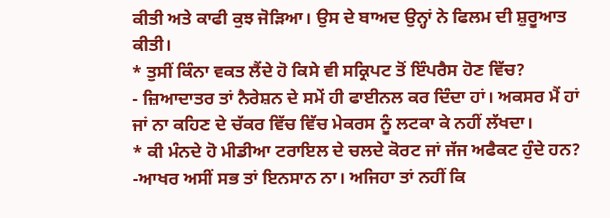ਕੀਤੀ ਅਤੇ ਕਾਫੀ ਕੁਝ ਜੋੜਿਆ। ਉਸ ਦੇ ਬਾਅਦ ਉਨ੍ਹਾਂ ਨੇ ਫਿਲਮ ਦੀ ਸ਼ੁਰੂਆਤ ਕੀਤੀ।
* ਤੁਸੀਂ ਕਿੰਨਾ ਵਕਤ ਲੈਂਦੇ ਹੋ ਕਿਸੇ ਵੀ ਸਕ੍ਰਿਪਟ ਤੋਂ ਇੰਪਰੈਸ ਹੋਣ ਵਿੱਚ?
- ਜ਼ਿਆਦਾਤਰ ਤਾਂ ਨੈਰੇਸ਼ਨ ਦੇ ਸਮੇਂ ਹੀ ਫਾਈਨਲ ਕਰ ਦਿੰਦਾ ਹਾਂ। ਅਕਸਰ ਮੈਂ ਹਾਂ ਜਾਂ ਨਾ ਕਹਿਣ ਦੇ ਚੱਕਰ ਵਿੱਚ ਵਿੱਚ ਮੇਕਰਸ ਨੂੰ ਲਟਕਾ ਕੇ ਨਹੀਂ ਲੱਖਦਾ।
* ਕੀ ਮੰਨਦੇ ਹੋ ਮੀਡੀਆ ਟਰਾਇਲ ਦੇ ਚਲਦੇ ਕੋਰਟ ਜਾਂ ਜੱਜ ਅਫੈਕਟ ਹੁੰਦੇ ਹਨ?
-ਆਖਰ ਅਸੀਂ ਸਭ ਤਾਂ ਇਨਸਾਨ ਨਾ। ਅਜਿਹਾ ਤਾਂ ਨਹੀਂ ਕਿ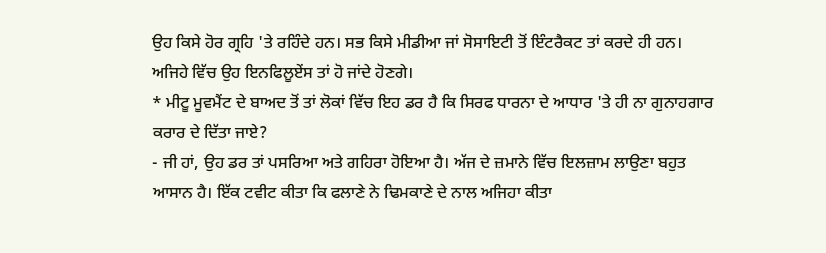ਉਹ ਕਿਸੇ ਹੋਰ ਗ੍ਰਹਿ 'ਤੇ ਰਹਿੰਦੇ ਹਨ। ਸਭ ਕਿਸੇ ਮੀਡੀਆ ਜਾਂ ਸੋਸਾਇਟੀ ਤੋਂ ਇੰਟਰੈਕਟ ਤਾਂ ਕਰਦੇ ਹੀ ਹਨ। ਅਜਿਹੇ ਵਿੱਚ ਉਹ ਇਨਫਿਲੂਏਂਸ ਤਾਂ ਹੋ ਜਾਂਦੇ ਹੋਣਗੇ।
* ਮੀਟੂ ਮੂਵਮੈਂਟ ਦੇ ਬਾਅਦ ਤੋਂ ਤਾਂ ਲੋਕਾਂ ਵਿੱਚ ਇਹ ਡਰ ਹੈ ਕਿ ਸਿਰਫ ਧਾਰਨਾ ਦੇ ਆਧਾਰ 'ਤੇ ਹੀ ਨਾ ਗੁਨਾਹਗਾਰ ਕਰਾਰ ਦੇ ਦਿੱਤਾ ਜਾਏ?
- ਜੀ ਹਾਂ, ਉਹ ਡਰ ਤਾਂ ਪਸਰਿਆ ਅਤੇ ਗਹਿਰਾ ਹੋਇਆ ਹੈ। ਅੱਜ ਦੇ ਜ਼ਮਾਨੇ ਵਿੱਚ ਇਲਜ਼ਾਮ ਲਾਉਣਾ ਬਹੁਤ ਆਸਾਨ ਹੈ। ਇੱਕ ਟਵੀਟ ਕੀਤਾ ਕਿ ਫਲਾਣੇ ਨੇ ਢਿਮਕਾਣੇ ਦੇ ਨਾਲ ਅਜਿਹਾ ਕੀਤਾ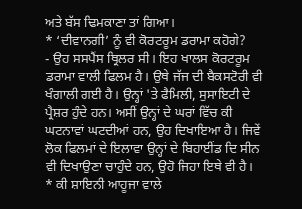ਅਤੇ ਬੱਸ ਢਿਮਕਾਣਾ ਤਾਂ ਗਿਆ।
* ‘ਦੀਵਾਨਗੀ’ ਨੂੰ ਵੀ ਕੋਰਟਰੂਮ ਡਰਾਮਾ ਕਹੋਗੇ?
- ਉਹ ਸਸਪੈਂਸ ਥ੍ਰਿਲਰ ਸੀ। ਇਹ ਖਾਲਸ ਕੋਰਟਰੂਮ ਡਰਾਮਾ ਵਾਲੀ ਫਿਲਮ ਹੈ। ਉਥੇ ਜੱਜ ਦੀ ਬੈਕਸਟੋਰੀ ਵੀ ਖੰਗਾਲੀ ਗਈ ਹੈ। ਉਨ੍ਹਾਂ 'ਤੇ ਫੈਮਿਲੀ, ਸੁਸਾਇਟੀ ਦੇ ਪ੍ਰੈਸ਼ਰ ਹੁੰਦੇ ਹਨ। ਅਸੀਂ ਉਨ੍ਹਾਂ ਦੇ ਘਰਾਂ ਵਿੱਚ ਕੀ ਘਟਨਾਵਾਂ ਘਟਦੀਆਂ ਹਨ, ਉਹ ਦਿਖਾਇਆ ਹੈ। ਜਿਵੇਂ ਲੋਕ ਫਿਲਮਾਂ ਦੇ ਇਲਾਵਾ ਉਨ੍ਹਾਂ ਦੇ ਬਿਹਾਈਂਡ ਦਿ ਸੀਨ ਵੀ ਦਿਖਾਉਣਾ ਚਾਹੁੰਦੇ ਹਨ, ਉਹੋ ਜਿਹਾ ਇਥੇ ਵੀ ਹੈ।
* ਕੀ ਸ਼ਾਇਨੀ ਆਹੂਜਾ ਵਾਲੇ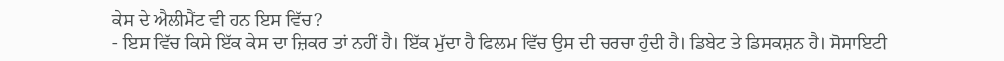ਕੇਸ ਦੇ ਐਲੀਮੈਂਟ ਵੀ ਹਨ ਇਸ ਵਿੱਚ?
- ਇਸ ਵਿੱਚ ਕਿਸੇ ਇੱਕ ਕੇਸ ਦਾ ਜ਼ਿਕਰ ਤਾਂ ਨਹੀਂ ਹੈ। ਇੱਕ ਮੁੱਦਾ ਹੈ ਫਿਲਮ ਵਿੱਚ ਉਸ ਦੀ ਚਰਚਾ ਹੁੰਦੀ ਹੈ। ਡਿਬੇਟ ਤੇ ਡਿਸਕਸ਼ਨ ਹੈ। ਸੋਸਾਇਟੀ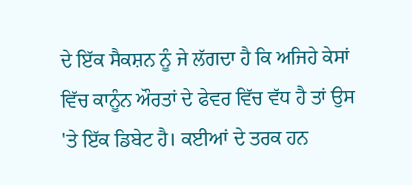ਦੇ ਇੱਕ ਸੈਕਸ਼ਨ ਨੂੰ ਜੇ ਲੱਗਦਾ ਹੈ ਕਿ ਅਜਿਹੇ ਕੇਸਾਂ ਵਿੱਚ ਕਾਨੂੰਨ ਔਰਤਾਂ ਦੇ ਫੇਵਰ ਵਿੱਚ ਵੱਧ ਹੈ ਤਾਂ ਉਸ 'ਤੇ ਇੱਕ ਡਿਬੇਟ ਹੈ। ਕਈਆਂ ਦੇ ਤਰਕ ਹਨ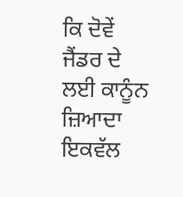ਕਿ ਦੋਵੇਂ ਜੈਂਡਰ ਦੇ ਲਈ ਕਾਨੂੰਨ ਜ਼ਿਆਦਾ ਇਕਵੱਲ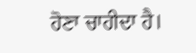ਹੋਣਾ ਚਾਹੀਦਾ ਹੈ।